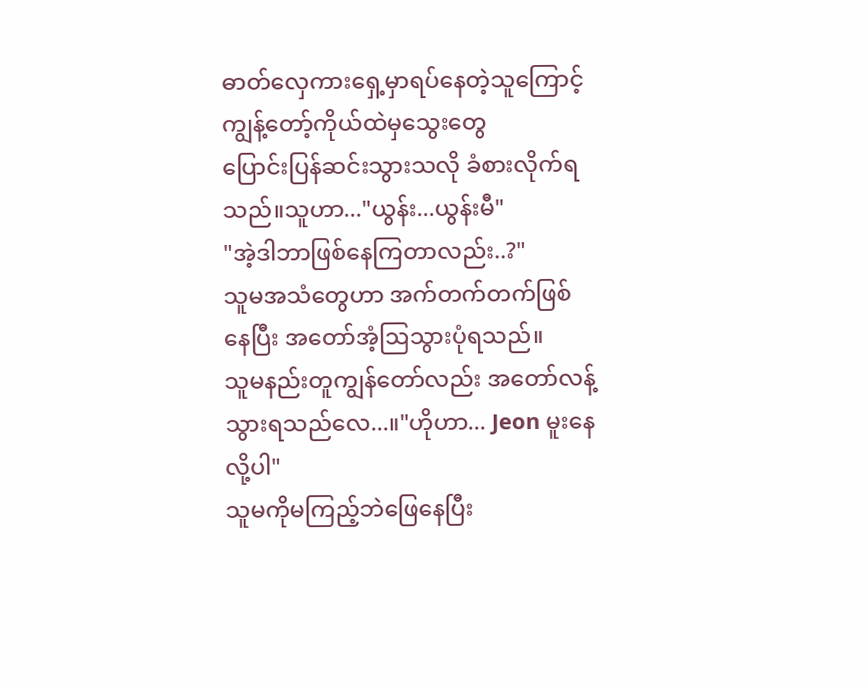ဓာတ်လှေကားရှေ့မှာရပ်နေတဲ့သူကြောင့် ကျွန့်တော့်ကိုယ်ထဲမှသွေးတွေ
ပြောင်းပြန်ဆင်းသွားသလို ခံစားလိုက်ရသည်။သူဟာ..."ယွန်း...ယွန်းမီ"
"အဲ့ဒါဘာဖြစ်နေကြတာလည်း..?"
သူမအသံတွေဟာ အက်တက်တက်ဖြစ်နေပြီး အတော်အံ့ဩသွားပုံရသည်။
သူမနည်းတူကျွန်တော်လည်း အတော်လန့်သွားရသည်လေ...။"ဟိုဟာ... Jeon မူးနေလို့ပါ"
သူမကိုမကြည့်ဘဲဖြေနေပြီး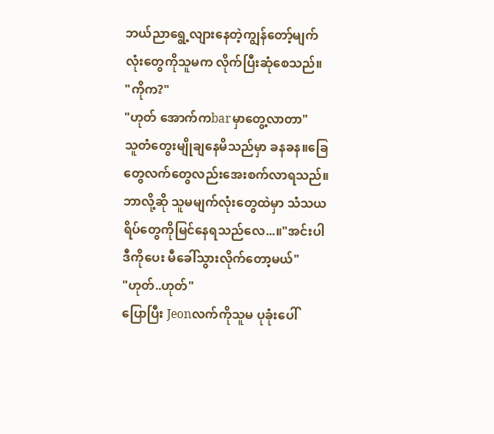ဘယ်ညာရွေ့လျားနေတဲ့ကျွန်တော့်မျက်လုံးတွေကိုသူမက လိုက်ပြီးဆုံစေသည်။
"ကိုက?"
"ဟုတ် အောက်ကbarမှာတွေ့လာတာ"
သူတံတွေးမျိုချနေမိသည်မှာ ခနခန။ခြေတွေလက်တွေလည်းအေးစက်လာရသည်။
ဘာလို့ဆို သူမမျက်လုံးတွေထဲမှာ သံသယ ရိပ်တွေကိုမြင်နေရသည်လေ...။"အင်းပါ ဒီကိုပေး မီခေါ်သွားလိုက်တော့မယ်"
"ဟုတ်..ဟုတ်"
ပြောပြီး Jeonလက်ကိုသူမ ပုခုံးပေါ်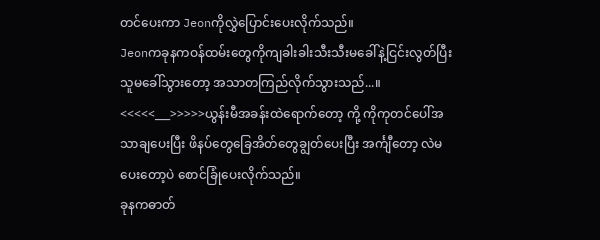တင်ပေးကာ Jeonကိုလွှဲပြောင်းပေးလိုက်သည်။
Jeonကခုနကဝန်ထမ်းတွေကိုကျခါးခါးသီးသီးမခေါ်နဲ့ငြင်းလွတ်ပြီး သူမခေါ်သွားတော့ အသာတကြည်လိုက်သွားသည်...။
<<<<<___>>>>>ယွန်းမီအခန်းထဲရောက်တော့ ကို့ ကိုကုတင်ပေါ်အသာချပေးပြီး ဖိနပ်တွေခြေအိတ်တွေချွတ်ပေးပြီး အင်္ကျီတော့ လဲမပေးတော့ပဲ စောင်ခြုံပေးလိုက်သည်။
ခုနကဓာတ်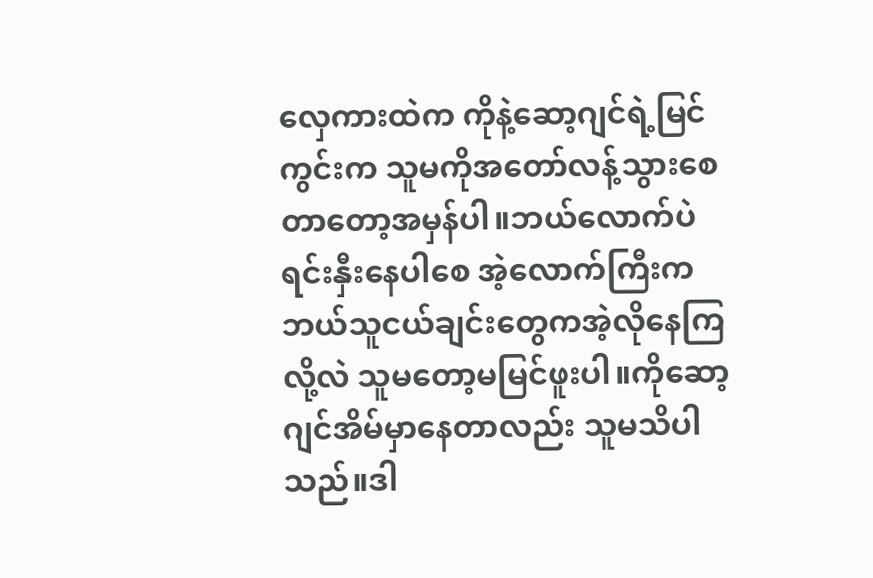လှေကားထဲက ကိုနဲ့ဆော့ဂျင်ရဲ့မြင်ကွင်းက သူမကိုအတော်လန့်သွားစေတာတော့အမှန်ပါ။ဘယ်လောက်ပဲရင်းနှီးနေပါစေ အဲ့လောက်ကြီးကဘယ်သူငယ်ချင်းတွေကအဲ့လိုနေကြလို့လဲ သူမတော့မမြင်ဖူးပါ။ကိုဆော့ဂျင်အိမ်မှာနေတာလည်း သူမသိပါသည်။ဒါ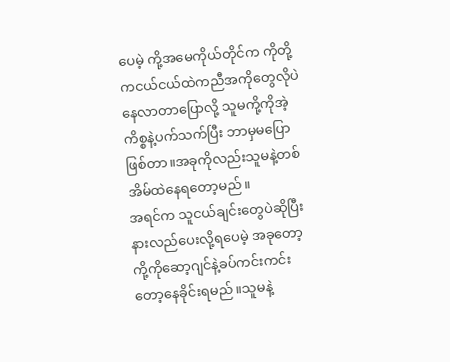ပေမဲ့ ကို့အမေကိုယ်တိုင်က ကိုတို့ကငယ်ငယ်ထဲကညီအကိုတွေလိုပဲနေလာတာပြောလို့ သူမကို့ကိုအဲ့ကိစ္စနဲ့ပက်သက်ပြီး ဘာမှမပြောဖြစ်တာ။အခုကိုလည်းသူမနဲ့တစ်အိမ်ထဲနေရတော့မည်။
အရင်က သူငယ်ချင်းတွေပဲဆိုပြီးနားလည်ပေးလို့ရပေမဲ့ အခုတော့ကို့ကိုဆော့ဂျင်နဲ့ခပ်ကင်းကင်းတော့နေခိုင်းရမည်။သူမနဲ့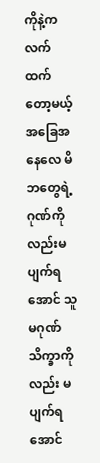ကိုနဲ့ကလက်ထက်တော့မယ့်အခြေအနေလေ မိဘတွေရဲ့ဂုဏ်ကိုလည်းမပျက်ရအောင် သူမဂုဏ်သိက္ခာကိုလည်း မပျက်ရအောင်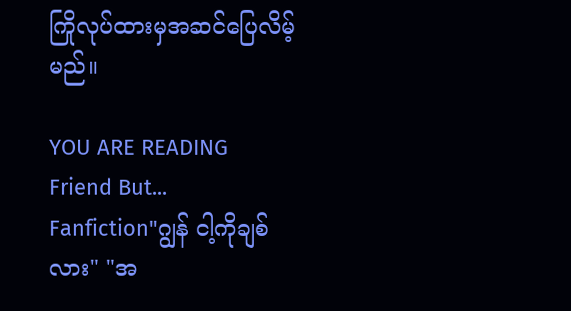ကြိုလုပ်ထားမှအဆင်ပြေလိမ့်မည်။

YOU ARE READING
Friend But...
Fanfiction"ဂျွန် ငါ့ကိုချစ်လား" "အ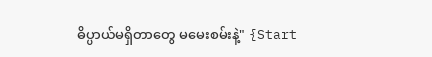ဓိပ္ပာယ်မရှိတာတွေ မမေးစမ်းနဲ့" {Start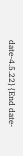date-4.5.22} {End date-